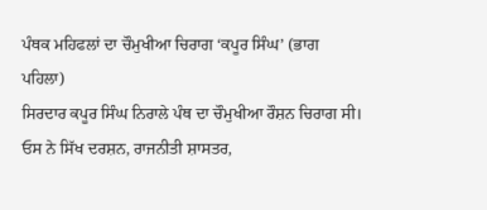ਪੰਥਕ ਮਹਿਫਲਾਂ ਦਾ ਚੌਮੁਖੀਆ ਚਿਰਾਗ ‘ਕਪੂਰ ਸਿੰਘ’ (ਭਾਗ ਪਹਿਲਾ)
ਸਿਰਦਾਰ ਕਪੂਰ ਸਿੰਘ ਨਿਰਾਲੇ ਪੰਥ ਦਾ ਚੌਮੁਖੀਆ ਰੌਸ਼ਨ ਚਿਰਾਗ ਸੀ। ਓਸ ਨੇ ਸਿੱਖ ਦਰਸ਼ਨ, ਰਾਜਨੀਤੀ ਸ਼ਾਸਤਰ,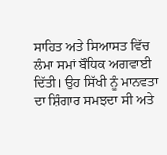ਸਾਹਿਤ ਅਤੇ ਸਿਆਸਤ ਵਿੱਚ ਲੰਮਾ ਸਮਾਂ ਬੌਧਿਕ ਅਗਵਾਈ ਦਿੱਤੀ। ਉਹ ਸਿੱਖੀ ਨੂੰ ਮਾਨਵਤਾ ਦਾ ਸ਼ਿੰਗਾਰ ਸਮਝਦਾ ਸੀ ਅਤੇ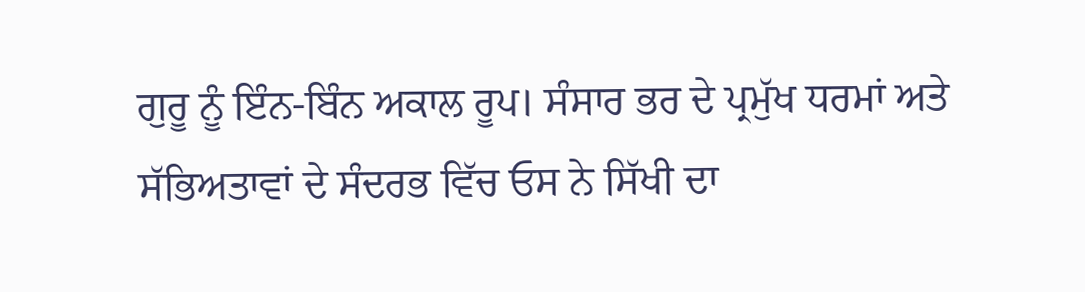ਗੁਰੂ ਨੂੰ ਇੰਨ-ਬਿੰਨ ਅਕਾਲ ਰੂਪ। ਸੰਸਾਰ ਭਰ ਦੇ ਪ੍ਰਮੁੱਖ ਧਰਮਾਂ ਅਤੇ ਸੱਭਿਅਤਾਵਾਂ ਦੇ ਸੰਦਰਭ ਵਿੱਚ ਓਸ ਨੇ ਸਿੱਖੀ ਦਾ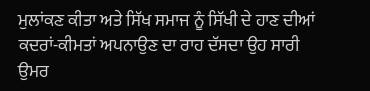ਮੁਲਾਂਕਣ ਕੀਤਾ ਅਤੇ ਸਿੱਖ ਸਮਾਜ ਨੂੰ ਸਿੱਖੀ ਦੇ ਹਾਣ ਦੀਆਂ ਕਦਰਾਂ-ਕੀਮਤਾਂ ਅਪਨਾਉਣ ਦਾ ਰਾਹ ਦੱਸਦਾ ਉਹ ਸਾਰੀ ਉਮਰ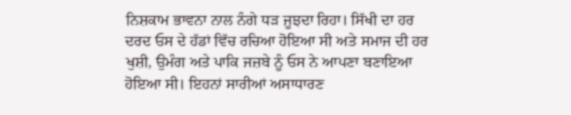ਨਿਸ਼ਕਾਮ ਭਾਵਨਾ ਨਾਲ ਨੰਗੇ ਧੜ ਜੂਝਦਾ ਰਿਹਾ। ਸਿੱਖੀ ਦਾ ਹਰ ਦਰਦ ਓਸ ਦੇ ਹੱਡਾਂ ਵਿੱਚ ਰਚਿਆ ਹੋਇਆ ਸੀ ਅਤੇ ਸਮਾਜ ਦੀ ਹਰ ਖੁਸ਼ੀ, ਉਮੰਗ ਅਤੇ ਪਾਕਿ ਜਜ਼ਬੇ ਨੂੰ ਓਸ ਨੇ ਆਪਣਾ ਬਣਾਇਆ ਹੋਇਆ ਸੀ। ਇਹਨਾਂ ਸਾਰੀਆਂ ਅਸਾਧਾਰਣ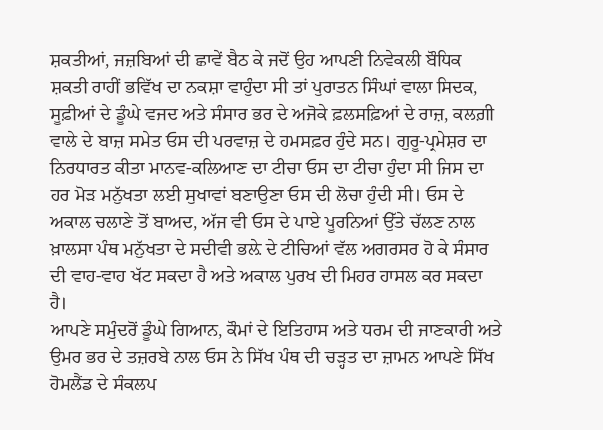ਸ਼ਕਤੀਆਂ, ਜਜ਼ਬਿਆਂ ਦੀ ਛਾਵੇਂ ਬੈਠ ਕੇ ਜਦੋਂ ਉਹ ਆਪਣੀ ਨਿਵੇਕਲੀ ਬੌਧਿਕ ਸ਼ਕਤੀ ਰਾਹੀਂ ਭਵਿੱਖ ਦਾ ਨਕਸ਼ਾ ਵਾਹੁੰਦਾ ਸੀ ਤਾਂ ਪੁਰਾਤਨ ਸਿੰਘਾਂ ਵਾਲਾ ਸਿਦਕ, ਸੂਫ਼ੀਆਂ ਦੇ ਡੂੰਘੇ ਵਜਦ ਅਤੇ ਸੰਸਾਰ ਭਰ ਦੇ ਅਜੋਕੇ ਫ਼ਲਸਫ਼ਿਆਂ ਦੇ ਰਾਜ਼, ਕਲਗ਼ੀ ਵਾਲੇ ਦੇ ਬਾਜ਼ ਸਮੇਤ ਓਸ ਦੀ ਪਰਵਾਜ਼ ਦੇ ਹਮਸਫ਼ਰ ਹੁੰਦੇ ਸਨ। ਗੁਰੂ-ਪ੍ਰਮੇਸ਼ਰ ਦਾ ਨਿਰਧਾਰਤ ਕੀਤਾ ਮਾਨਵ-ਕਲਿਆਣ ਦਾ ਟੀਚਾ ਓਸ ਦਾ ਟੀਚਾ ਹੁੰਦਾ ਸੀ ਜਿਸ ਦਾ ਹਰ ਮੋੜ ਮਨੁੱਖਤਾ ਲਈ ਸੁਖਾਵਾਂ ਬਣਾਉਣਾ ਓਸ ਦੀ ਲੋਚਾ ਹੁੰਦੀ ਸੀ। ਓਸ ਦੇ ਅਕਾਲ ਚਲਾਣੇ ਤੋਂ ਬਾਅਦ, ਅੱਜ ਵੀ ਓਸ ਦੇ ਪਾਏ ਪੂਰਨਿਆਂ ਉੱਤੇ ਚੱਲਣ ਨਾਲ ਖ਼ਾਲਸਾ ਪੰਥ ਮਨੁੱਖਤਾ ਦੇ ਸਦੀਵੀ ਭਲ਼ੇ ਦੇ ਟੀਚਿਆਂ ਵੱਲ ਅਗਰਸਰ ਹੋ ਕੇ ਸੰਸਾਰ ਦੀ ਵਾਹ-ਵਾਹ ਖੱਟ ਸਕਦਾ ਹੈ ਅਤੇ ਅਕਾਲ ਪੁਰਖ ਦੀ ਮਿਹਰ ਹਾਸਲ ਕਰ ਸਕਦਾ ਹੈ।
ਆਪਣੇ ਸਮੁੰਦਰੋਂ ਡੂੰਘੇ ਗਿਆਨ, ਕੌਮਾਂ ਦੇ ਇਤਿਹਾਸ ਅਤੇ ਧਰਮ ਦੀ ਜਾਣਕਾਰੀ ਅਤੇ ਉਮਰ ਭਰ ਦੇ ਤਜ਼ਰਬੇ ਨਾਲ ਓਸ ਨੇ ਸਿੱਖ ਪੰਥ ਦੀ ਚੜ੍ਹਤ ਦਾ ਜ਼ਾਮਨ ਆਪਣੇ ਸਿੱਖ ਹੋਮਲੈਂਡ ਦੇ ਸੰਕਲਪ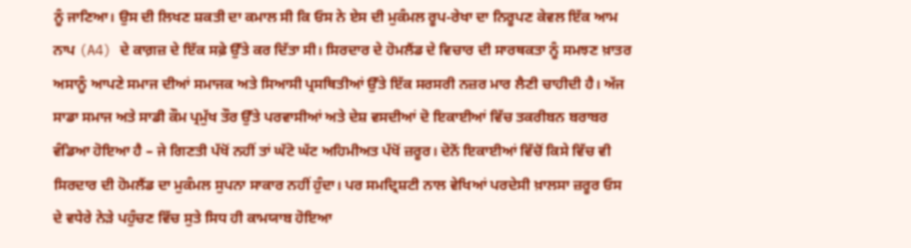ਨੂੰ ਜਾਣਿਆ। ਉਸ ਦੀ ਲਿਖਣ ਸ਼ਕਤੀ ਦਾ ਕਮਾਲ ਸੀ ਕਿ ਓਸ ਨੇ ਏਸ ਦੀ ਮੁਕੰਮਲ ਰੂਪ-ਰੇਖਾ ਦਾ ਨਿਰੂਪਣ ਕੇਵਲ ਇੱਕ ਆਮ ਨਾਪ (A4) ਦੇ ਕਾਗ਼ਜ਼ ਦੇ ਇੱਕ ਸਫ਼ੇ ਉੱਤੇ ਕਰ ਦਿੱਤਾ ਸੀ। ਸਿਰਦਾਰ ਦੇ ਹੋਮਲੈਂਡ ਦੇ ਵਿਚਾਰ ਦੀ ਸਾਰਥਕਤਾ ਨੂੰ ਸਮਝਣ ਖ਼ਾਤਰ ਅਸਾਨੂੰ ਆਪਣੇ ਸਮਾਜ ਦੀਆਂ ਸਮਾਜਕ ਅਤੇ ਸਿਆਸੀ ਪ੍ਰਸਥਿਤੀਆਂ ਉੱਤੇ ਇੱਕ ਸਰਸਰੀ ਨਜ਼ਰ ਮਾਰ ਲੈਣੀ ਚਾਹੀਦੀ ਹੈ। ਅੱਜ ਸਾਡਾ ਸਮਾਜ ਅਤੇ ਸਾਡੀ ਕੌਮ ਪ੍ਰਮੁੱਖ ਤੌਰ ਉੱਤੇ ਪਰਵਾਸੀਆਂ ਅਤੇ ਦੇਸ਼ ਵਸਦੀਆਂ ਦੋ ਇਕਾਈਆਂ ਵਿੱਚ ਤਕਰੀਬਨ ਬਰਾਬਰ ਵੰਡਿਆ ਹੋਇਆ ਹੈ – ਜੇ ਗਿਣਤੀ ਪੱਖੋਂ ਨਹੀਂ ਤਾਂ ਘੱਟੋ ਘੱਟ ਅਹਿਮੀਅਤ ਪੱਖੋਂ ਜ਼ਰੂਰ। ਦੋਨੋਂ ਇਕਾਈਆਂ ਵਿੱਚੋਂ ਕਿਸੇ ਵਿੱਚ ਵੀ ਸਿਰਦਾਰ ਦੀ ਹੋਮਲੈਂਡ ਦਾ ਮੁਕੰਮਲ ਸੁਪਨਾ ਸਾਕਾਰ ਨਹੀਂ ਹੁੰਦਾ। ਪਰ ਸਮਦ੍ਰਿਸ਼ਟੀ ਨਾਲ ਵੇਖਿਆਂ ਪਰਦੇਸੀ ਖ਼ਾਲਸਾ ਜ਼ਰੂਰ ਓਸ ਦੇ ਵਧੇਰੇ ਨੇੜੇ ਪਹੁੰਚਣ ਵਿੱਚ ਸੁਤੇ ਸਿਧ ਹੀ ਕਾਮਯਾਬ ਹੋਇਆ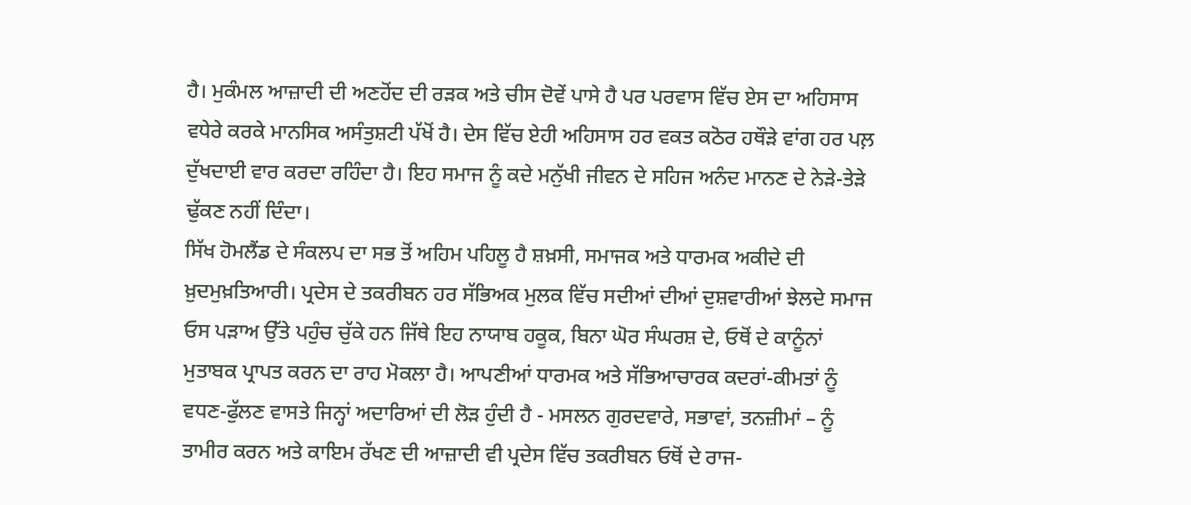ਹੈ। ਮੁਕੰਮਲ ਆਜ਼ਾਦੀ ਦੀ ਅਣਹੋਂਦ ਦੀ ਰੜਕ ਅਤੇ ਚੀਸ ਦੋਵੇਂ ਪਾਸੇ ਹੈ ਪਰ ਪਰਵਾਸ ਵਿੱਚ ਏਸ ਦਾ ਅਹਿਸਾਸ ਵਧੇਰੇ ਕਰਕੇ ਮਾਨਸਿਕ ਅਸੰਤੁਸ਼ਟੀ ਪੱਖੋਂ ਹੈ। ਦੇਸ ਵਿੱਚ ਏਹੀ ਅਹਿਸਾਸ ਹਰ ਵਕਤ ਕਠੋਰ ਹਥੌੜੇ ਵਾਂਗ ਹਰ ਪਲ਼ ਦੁੱਖਦਾਈ ਵਾਰ ਕਰਦਾ ਰਹਿੰਦਾ ਹੈ। ਇਹ ਸਮਾਜ ਨੂੰ ਕਦੇ ਮਨੁੱਖੀ ਜੀਵਨ ਦੇ ਸਹਿਜ ਅਨੰਦ ਮਾਨਣ ਦੇ ਨੇੜੇ-ਤੇੜੇ ਢੁੱਕਣ ਨਹੀਂ ਦਿੰਦਾ।
ਸਿੱਖ ਹੋਮਲੈਂਡ ਦੇ ਸੰਕਲਪ ਦਾ ਸਭ ਤੋਂ ਅਹਿਮ ਪਹਿਲੂ ਹੈ ਸ਼ਖ਼ਸੀ, ਸਮਾਜਕ ਅਤੇ ਧਾਰਮਕ ਅਕੀਦੇ ਦੀ ਖ਼ੁਦਮੁਖ਼ਤਿਆਰੀ। ਪ੍ਰਦੇਸ ਦੇ ਤਕਰੀਬਨ ਹਰ ਸੱਭਿਅਕ ਮੁਲਕ ਵਿੱਚ ਸਦੀਆਂ ਦੀਆਂ ਦੁਸ਼ਵਾਰੀਆਂ ਝੇਲਦੇ ਸਮਾਜ ਓਸ ਪੜਾਅ ਉੱਤੇ ਪਹੁੰਚ ਚੁੱਕੇ ਹਨ ਜਿੱਥੇ ਇਹ ਨਾਯਾਬ ਹਕੂਕ, ਬਿਨਾ ਘੋਰ ਸੰਘਰਸ਼ ਦੇ, ਓਥੋਂ ਦੇ ਕਾਨੂੰਨਾਂ ਮੁਤਾਬਕ ਪ੍ਰਾਪਤ ਕਰਨ ਦਾ ਰਾਹ ਮੋਕਲਾ ਹੈ। ਆਪਣੀਆਂ ਧਾਰਮਕ ਅਤੇ ਸੱਭਿਆਚਾਰਕ ਕਦਰਾਂ-ਕੀਮਤਾਂ ਨੂੰ ਵਧਣ-ਫੁੱਲਣ ਵਾਸਤੇ ਜਿਨ੍ਹਾਂ ਅਦਾਰਿਆਂ ਦੀ ਲੋੜ ਹੁੰਦੀ ਹੈ - ਮਸਲਨ ਗੁਰਦਵਾਰੇ, ਸਭਾਵਾਂ, ਤਨਜ਼ੀਮਾਂ – ਨੂੰ ਤਾਮੀਰ ਕਰਨ ਅਤੇ ਕਾਇਮ ਰੱਖਣ ਦੀ ਆਜ਼ਾਦੀ ਵੀ ਪ੍ਰਦੇਸ ਵਿੱਚ ਤਕਰੀਬਨ ਓਥੋਂ ਦੇ ਰਾਜ-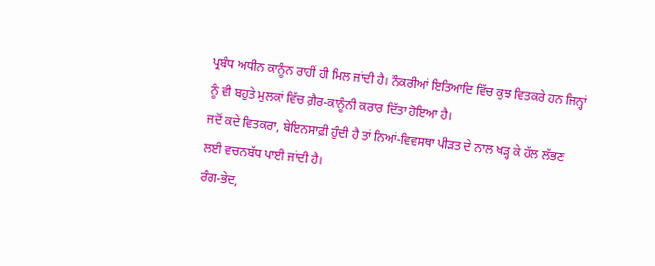ਪ੍ਰਬੰਧ ਅਧੀਨ ਕਾਨੂੰਨ ਰਾਹੀਂ ਹੀ ਮਿਲ ਜਾਂਦੀ ਹੈ। ਨੌਕਰੀਆਂ ਇਤਿਆਦਿ ਵਿੱਚ ਕੁਝ ਵਿਤਕਰੇ ਹਨ ਜਿਨ੍ਹਾਂ ਨੂੰ ਵੀ ਬਹੁਤੇ ਮੁਲਕਾਂ ਵਿੱਚ ਗ਼ੈਰ-ਕਾਨੂੰਨੀ ਕਰਾਰ ਦਿੱਤਾ ਹੋਇਆ ਹੈ।
ਜਦੋਂ ਕਦੇ ਵਿਤਕਰਾ, ਬੇਇਨਸਾਫ਼ੀ ਹੁੰਦੀ ਹੈ ਤਾਂ ਨਿਆਂ-ਵਿਵਸਥਾ ਪੀੜਤ ਦੇ ਨਾਲ ਖੜ੍ਹ ਕੇ ਹੱਲ ਲੱਭਣ ਲਈ ਵਚਨਬੱਧ ਪਾਈ ਜਾਂਦੀ ਹੈ।
ਰੰਗ-ਭੇਦ,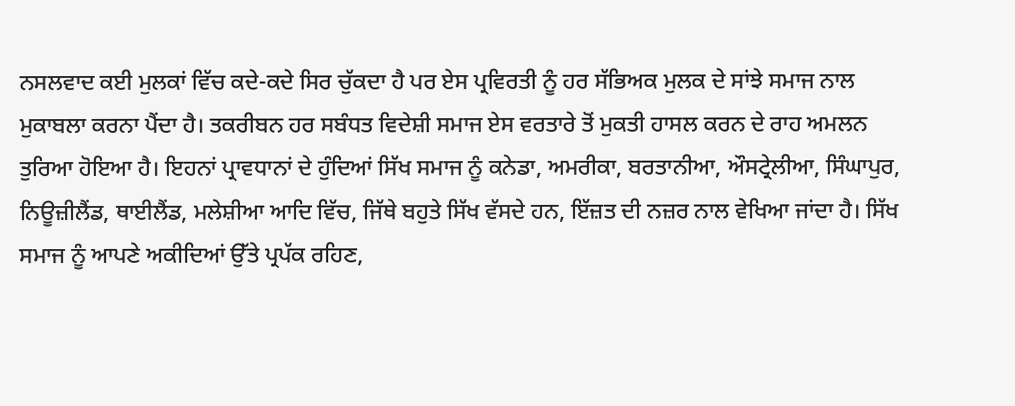ਨਸਲਵਾਦ ਕਈ ਮੁਲਕਾਂ ਵਿੱਚ ਕਦੇ-ਕਦੇ ਸਿਰ ਚੁੱਕਦਾ ਹੈ ਪਰ ਏਸ ਪ੍ਰਵਿਰਤੀ ਨੂੰ ਹਰ ਸੱਭਿਅਕ ਮੁਲਕ ਦੇ ਸਾਂਝੇ ਸਮਾਜ ਨਾਲ ਮੁਕਾਬਲਾ ਕਰਨਾ ਪੈਂਦਾ ਹੈ। ਤਕਰੀਬਨ ਹਰ ਸਬੰਧਤ ਵਿਦੇਸ਼ੀ ਸਮਾਜ ਏਸ ਵਰਤਾਰੇ ਤੋਂ ਮੁਕਤੀ ਹਾਸਲ ਕਰਨ ਦੇ ਰਾਹ ਅਮਲਨ ਤੁਰਿਆ ਹੋਇਆ ਹੈ। ਇਹਨਾਂ ਪ੍ਰਾਵਧਾਨਾਂ ਦੇ ਹੁੰਦਿਆਂ ਸਿੱਖ ਸਮਾਜ ਨੂੰ ਕਨੇਡਾ, ਅਮਰੀਕਾ, ਬਰਤਾਨੀਆ, ਔਸਟ੍ਰੇਲੀਆ, ਸਿੰਘਾਪੁਰ, ਨਿਊਜ਼ੀਲੈਂਡ, ਥਾਈਲੈਂਡ, ਮਲੇਸ਼ੀਆ ਆਦਿ ਵਿੱਚ, ਜਿੱਥੇ ਬਹੁਤੇ ਸਿੱਖ ਵੱਸਦੇ ਹਨ, ਇੱਜ਼ਤ ਦੀ ਨਜ਼ਰ ਨਾਲ ਵੇਖਿਆ ਜਾਂਦਾ ਹੈ। ਸਿੱਖ ਸਮਾਜ ਨੂੰ ਆਪਣੇ ਅਕੀਦਿਆਂ ਉੱਤੇ ਪ੍ਰਪੱਕ ਰਹਿਣ,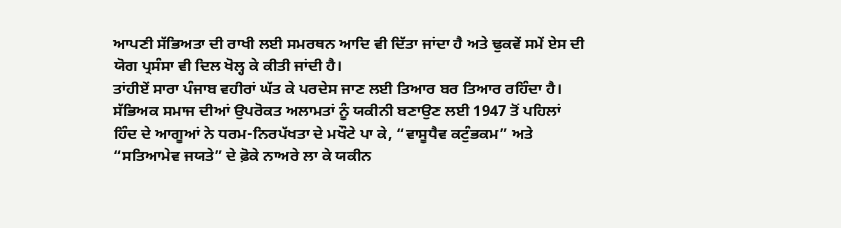ਆਪਣੀ ਸੱਭਿਅਤਾ ਦੀ ਰਾਖੀ ਲਈ ਸਮਰਥਨ ਆਦਿ ਵੀ ਦਿੱਤਾ ਜਾਂਦਾ ਹੈ ਅਤੇ ਢੁਕਵੇਂ ਸਮੇਂ ਏਸ ਦੀ ਯੋਗ ਪ੍ਰਸੰਸਾ ਵੀ ਦਿਲ ਖੋਲ੍ਹ ਕੇ ਕੀਤੀ ਜਾਂਦੀ ਹੈ।
ਤਾਂਹੀਏਂ ਸਾਰਾ ਪੰਜਾਬ ਵਹੀਰਾਂ ਘੱਤ ਕੇ ਪਰਦੇਸ ਜਾਣ ਲਈ ਤਿਆਰ ਬਰ ਤਿਆਰ ਰਹਿੰਦਾ ਹੈ।
ਸੱਭਿਅਕ ਸਮਾਜ ਦੀਆਂ ਉਪਰੋਕਤ ਅਲਾਮਤਾਂ ਨੂੰ ਯਕੀਨੀ ਬਣਾਉਣ ਲਈ 1947 ਤੋਂ ਪਹਿਲਾਂ ਹਿੰਦ ਦੇ ਆਗੂਆਂ ਨੇ ਧਰਮ-ਨਿਰਪੱਖਤਾ ਦੇ ਮਖੌਟੇ ਪਾ ਕੇ, “ਵਾਸੂਧੈਵ ਕਟੁੰਭਕਮ” ਅਤੇ “ਸਤਿਆਮੇਵ ਜਯਤੇ” ਦੇ ਫ਼ੋਕੇ ਨਾਅਰੇ ਲਾ ਕੇ ਯਕੀਨ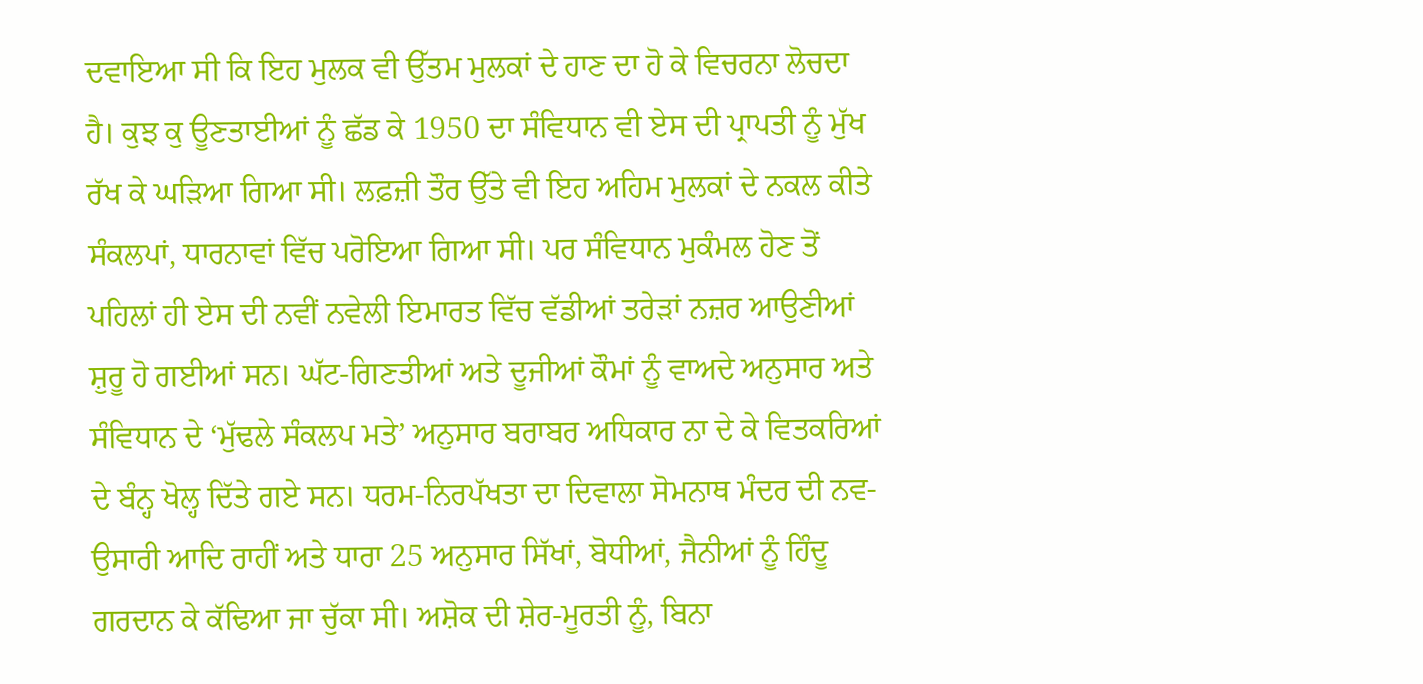ਦਵਾਇਆ ਸੀ ਕਿ ਇਹ ਮੁਲਕ ਵੀ ਉੱਤਮ ਮੁਲਕਾਂ ਦੇ ਹਾਣ ਦਾ ਹੋ ਕੇ ਵਿਚਰਨਾ ਲੋਚਦਾ ਹੈ। ਕੁਝ ਕੁ ਊਣਤਾਈਆਂ ਨੂੰ ਛੱਡ ਕੇ 1950 ਦਾ ਸੰਵਿਧਾਨ ਵੀ ਏਸ ਦੀ ਪ੍ਰਾਪਤੀ ਨੂੰ ਮੁੱਖ ਰੱਖ ਕੇ ਘੜਿਆ ਗਿਆ ਸੀ। ਲਫ਼ਜ਼ੀ ਤੌਰ ਉੱਤੇ ਵੀ ਇਹ ਅਹਿਮ ਮੁਲਕਾਂ ਦੇ ਨਕਲ ਕੀਤੇ ਸੰਕਲਪਾਂ, ਧਾਰਨਾਵਾਂ ਵਿੱਚ ਪਰੋਇਆ ਗਿਆ ਸੀ। ਪਰ ਸੰਵਿਧਾਨ ਮੁਕੰਮਲ ਹੋਣ ਤੋਂ ਪਹਿਲਾਂ ਹੀ ਏਸ ਦੀ ਨਵੀਂ ਨਵੇਲੀ ਇਮਾਰਤ ਵਿੱਚ ਵੱਡੀਆਂ ਤਰੇੜਾਂ ਨਜ਼ਰ ਆਉਣੀਆਂ ਸ਼ੁਰੂ ਹੋ ਗਈਆਂ ਸਨ। ਘੱਟ-ਗਿਣਤੀਆਂ ਅਤੇ ਦੂਜੀਆਂ ਕੌਮਾਂ ਨੂੰ ਵਾਅਦੇ ਅਨੁਸਾਰ ਅਤੇ ਸੰਵਿਧਾਨ ਦੇ ‘ਮੁੱਢਲੇ ਸੰਕਲਪ ਮਤੇ’ ਅਨੁਸਾਰ ਬਰਾਬਰ ਅਧਿਕਾਰ ਨਾ ਦੇ ਕੇ ਵਿਤਕਰਿਆਂ ਦੇ ਬੰਨ੍ਹ ਖੋਲ੍ਹ ਦਿੱਤੇ ਗਏ ਸਨ। ਧਰਮ-ਨਿਰਪੱਖਤਾ ਦਾ ਦਿਵਾਲਾ ਸੋਮਨਾਥ ਮੰਦਰ ਦੀ ਨਵ-ਉਸਾਰੀ ਆਦਿ ਰਾਹੀਂ ਅਤੇ ਧਾਰਾ 25 ਅਨੁਸਾਰ ਸਿੱਖਾਂ, ਬੋਧੀਆਂ, ਜੈਨੀਆਂ ਨੂੰ ਹਿੰਦੂ ਗਰਦਾਨ ਕੇ ਕੱਢਿਆ ਜਾ ਚੁੱਕਾ ਸੀ। ਅਸ਼ੋਕ ਦੀ ਸ਼ੇਰ-ਮੂਰਤੀ ਨੂੰ, ਬਿਨਾ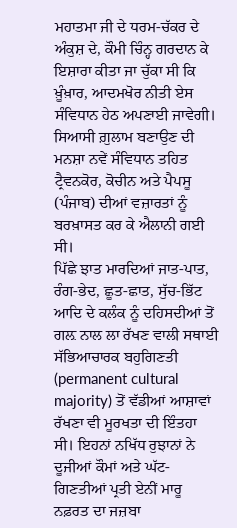ਮਹਾਤਮਾ ਜੀ ਦੇ ਧਰਮ-ਚੱਕਰ ਦੇ ਅੰਕੁਸ਼ ਦੇ, ਕੌਮੀ ਚਿੰਨ੍ਹ ਗਰਦਾਨ ਕੇ ਇਸ਼ਾਰਾ ਕੀਤਾ ਜਾ ਚੁੱਕਾ ਸੀ ਕਿ ਖ਼ੂੰਖ਼ਾਰ, ਆਦਮਖੋਰ ਨੀਤੀ ਏਸ ਸੰਵਿਧਾਨ ਹੇਠ ਅਪਣਾਈ ਜਾਵੇਗੀ। ਸਿਆਸੀ ਗ਼ੁਲਾਮ ਬਣਾਉਣ ਦੀ ਮਨਸ਼ਾ ਨਵੇਂ ਸੰਵਿਧਾਨ ਤਹਿਤ ਟ੍ਰੈਵਨਕੋਰ, ਕੋਚੀਨ ਅਤੇ ਪੈਪਸੂ (ਪੰਜਾਬ) ਦੀਆਂ ਵਜ਼ਾਰਤਾਂ ਨੂੰ ਬਰਖ਼ਾਸਤ ਕਰ ਕੇ ਐਲਾਨੀ ਗਈ ਸੀ।
ਪਿੱਛੇ ਝਾਤ ਮਾਰਦਿਆਂ ਜਾਤ-ਪਾਤ, ਰੰਗ-ਭੇਦ, ਛੂਤ-ਛਾਤ, ਸੁੱਚ-ਭਿੱਟ ਆਦਿ ਦੇ ਕਲੰਕ ਨੂੰ ਦਹਿਸਦੀਆਂ ਤੋਂ ਗਲ਼ ਨਾਲ ਲਾ ਰੱਖਣ ਵਾਲੀ ਸਥਾਈ ਸੱਭਿਆਚਾਰਕ ਬਹੁਗਿਣਤੀ (permanent cultural majority) ਤੋਂ ਵੱਡੀਆਂ ਆਸ਼ਾਵਾਂ ਰੱਖਣਾ ਵੀ ਮੂਰਖਤਾ ਦੀ ਇੰਤਹਾ ਸੀ। ਇਹਨਾਂ ਨਖਿੱਧ ਰੁਝਾਨਾਂ ਨੇ ਦੂਜੀਆਂ ਕੌਮਾਂ ਅਤੇ ਘੱਟ-ਗਿਣਤੀਆਂ ਪ੍ਰਤੀ ਏਨੀਂ ਮਾਰੂ ਨਫ਼ਰਤ ਦਾ ਜਜ਼ਬਾ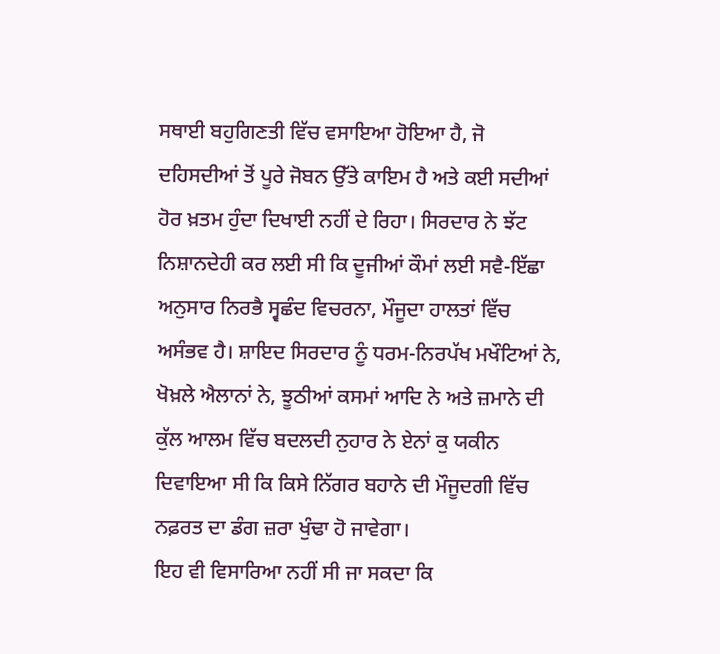ਸਥਾਈ ਬਹੁਗਿਣਤੀ ਵਿੱਚ ਵਸਾਇਆ ਹੋਇਆ ਹੈ, ਜੋ ਦਹਿਸਦੀਆਂ ਤੋਂ ਪੂਰੇ ਜੋਬਨ ਉੱਤੇ ਕਾਇਮ ਹੈ ਅਤੇ ਕਈ ਸਦੀਆਂ ਹੋਰ ਖ਼ਤਮ ਹੁੰਦਾ ਦਿਖਾਈ ਨਹੀਂ ਦੇ ਰਿਹਾ। ਸਿਰਦਾਰ ਨੇ ਝੱਟ ਨਿਸ਼ਾਨਦੇਹੀ ਕਰ ਲਈ ਸੀ ਕਿ ਦੂਜੀਆਂ ਕੌਮਾਂ ਲਈ ਸਵੈ-ਇੱਛਾ ਅਨੁਸਾਰ ਨਿਰਭੈ ਸ੍ਵਛੰਦ ਵਿਚਰਨਾ, ਮੌਜੂਦਾ ਹਾਲਤਾਂ ਵਿੱਚ ਅਸੰਭਵ ਹੈ। ਸ਼ਾਇਦ ਸਿਰਦਾਰ ਨੂੰ ਧਰਮ-ਨਿਰਪੱਖ ਮਖੌਟਿਆਂ ਨੇ, ਖੋਖ਼ਲੇ ਐਲਾਨਾਂ ਨੇ, ਝੂਠੀਆਂ ਕਸਮਾਂ ਆਦਿ ਨੇ ਅਤੇ ਜ਼ਮਾਨੇ ਦੀ ਕੁੱਲ ਆਲਮ ਵਿੱਚ ਬਦਲਦੀ ਨੁਹਾਰ ਨੇ ਏਨਾਂ ਕੁ ਯਕੀਨ ਦਿਵਾਇਆ ਸੀ ਕਿ ਕਿਸੇ ਨਿੱਗਰ ਬਹਾਨੇ ਦੀ ਮੌਜੂਦਗੀ ਵਿੱਚ ਨਫ਼ਰਤ ਦਾ ਡੰਗ ਜ਼ਰਾ ਖੁੰਢਾ ਹੋ ਜਾਵੇਗਾ।
ਇਹ ਵੀ ਵਿਸਾਰਿਆ ਨਹੀਂ ਸੀ ਜਾ ਸਕਦਾ ਕਿ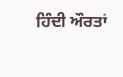ਹਿੰਦੀ ਔਰਤਾਂ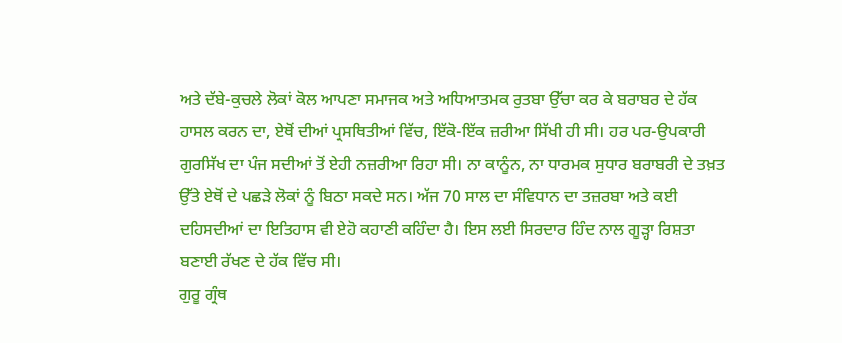ਅਤੇ ਦੱਬੇ-ਕੁਚਲੇ ਲੋਕਾਂ ਕੋਲ ਆਪਣਾ ਸਮਾਜਕ ਅਤੇ ਅਧਿਆਤਮਕ ਰੁਤਬਾ ਉੱਚਾ ਕਰ ਕੇ ਬਰਾਬਰ ਦੇ ਹੱਕ ਹਾਸਲ ਕਰਨ ਦਾ, ਏਥੋਂ ਦੀਆਂ ਪ੍ਰਸਥਿਤੀਆਂ ਵਿੱਚ, ਇੱਕੋ-ਇੱਕ ਜ਼ਰੀਆ ਸਿੱਖੀ ਹੀ ਸੀ। ਹਰ ਪਰ-ਉਪਕਾਰੀ ਗੁਰਸਿੱਖ ਦਾ ਪੰਜ ਸਦੀਆਂ ਤੋਂ ਏਹੀ ਨਜ਼ਰੀਆ ਰਿਹਾ ਸੀ। ਨਾ ਕਾਨੂੰਨ, ਨਾ ਧਾਰਮਕ ਸੁਧਾਰ ਬਰਾਬਰੀ ਦੇ ਤਖ਼ਤ ਉੱਤੇ ਏਥੋਂ ਦੇ ਪਛੜੇ ਲੋਕਾਂ ਨੂੰ ਬਿਠਾ ਸਕਦੇ ਸਨ। ਅੱਜ 70 ਸਾਲ ਦਾ ਸੰਵਿਧਾਨ ਦਾ ਤਜ਼ਰਬਾ ਅਤੇ ਕਈ ਦਹਿਸਦੀਆਂ ਦਾ ਇਤਿਹਾਸ ਵੀ ਏਹੋ ਕਹਾਣੀ ਕਹਿੰਦਾ ਹੈ। ਇਸ ਲਈ ਸਿਰਦਾਰ ਹਿੰਦ ਨਾਲ ਗੂੜ੍ਹਾ ਰਿਸ਼ਤਾ ਬਣਾਈ ਰੱਖਣ ਦੇ ਹੱਕ ਵਿੱਚ ਸੀ।
ਗੁਰੂ ਗ੍ਰੰਥ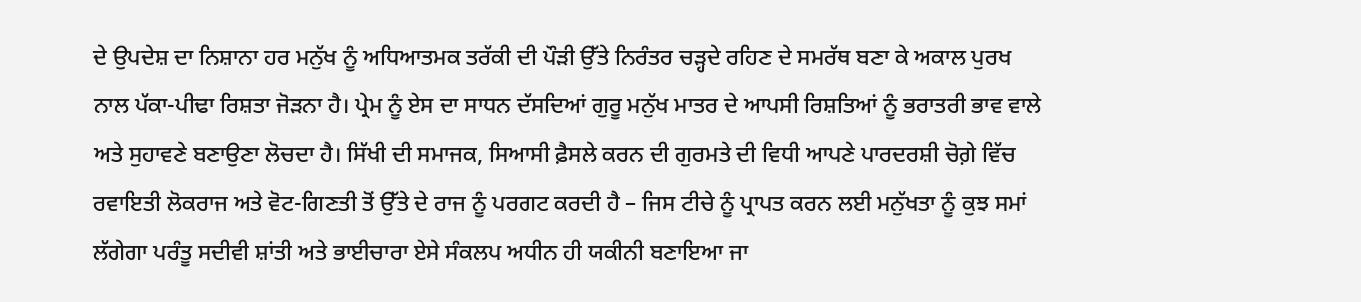ਦੇ ਉਪਦੇਸ਼ ਦਾ ਨਿਸ਼ਾਨਾ ਹਰ ਮਨੁੱਖ ਨੂੰ ਅਧਿਆਤਮਕ ਤਰੱਕੀ ਦੀ ਪੌੜੀ ਉੱਤੇ ਨਿਰੰਤਰ ਚੜ੍ਹਦੇ ਰਹਿਣ ਦੇ ਸਮਰੱਥ ਬਣਾ ਕੇ ਅਕਾਲ ਪੁਰਖ ਨਾਲ ਪੱਕਾ-ਪੀਢਾ ਰਿਸ਼ਤਾ ਜੋੜਨਾ ਹੈ। ਪ੍ਰੇਮ ਨੂੰ ਏਸ ਦਾ ਸਾਧਨ ਦੱਸਦਿਆਂ ਗੁਰੂ ਮਨੁੱਖ ਮਾਤਰ ਦੇ ਆਪਸੀ ਰਿਸ਼ਤਿਆਂ ਨੂੰ ਭਰਾਤਰੀ ਭਾਵ ਵਾਲੇ ਅਤੇ ਸੁਹਾਵਣੇ ਬਣਾਉਣਾ ਲੋਚਦਾ ਹੈ। ਸਿੱਖੀ ਦੀ ਸਮਾਜਕ, ਸਿਆਸੀ ਫ਼ੈਸਲੇ ਕਰਨ ਦੀ ਗੁਰਮਤੇ ਦੀ ਵਿਧੀ ਆਪਣੇ ਪਾਰਦਰਸ਼ੀ ਚੋਗ਼ੇ ਵਿੱਚ ਰਵਾਇਤੀ ਲੋਕਰਾਜ ਅਤੇ ਵੋਟ-ਗਿਣਤੀ ਤੋਂ ਉੱਤੇ ਦੇ ਰਾਜ ਨੂੰ ਪਰਗਟ ਕਰਦੀ ਹੈ – ਜਿਸ ਟੀਚੇ ਨੂੰ ਪ੍ਰਾਪਤ ਕਰਨ ਲਈ ਮਨੁੱਖਤਾ ਨੂੰ ਕੁਝ ਸਮਾਂ ਲੱਗੇਗਾ ਪਰੰਤੂ ਸਦੀਵੀ ਸ਼ਾਂਤੀ ਅਤੇ ਭਾਈਚਾਰਾ ਏਸੇ ਸੰਕਲਪ ਅਧੀਨ ਹੀ ਯਕੀਨੀ ਬਣਾਇਆ ਜਾ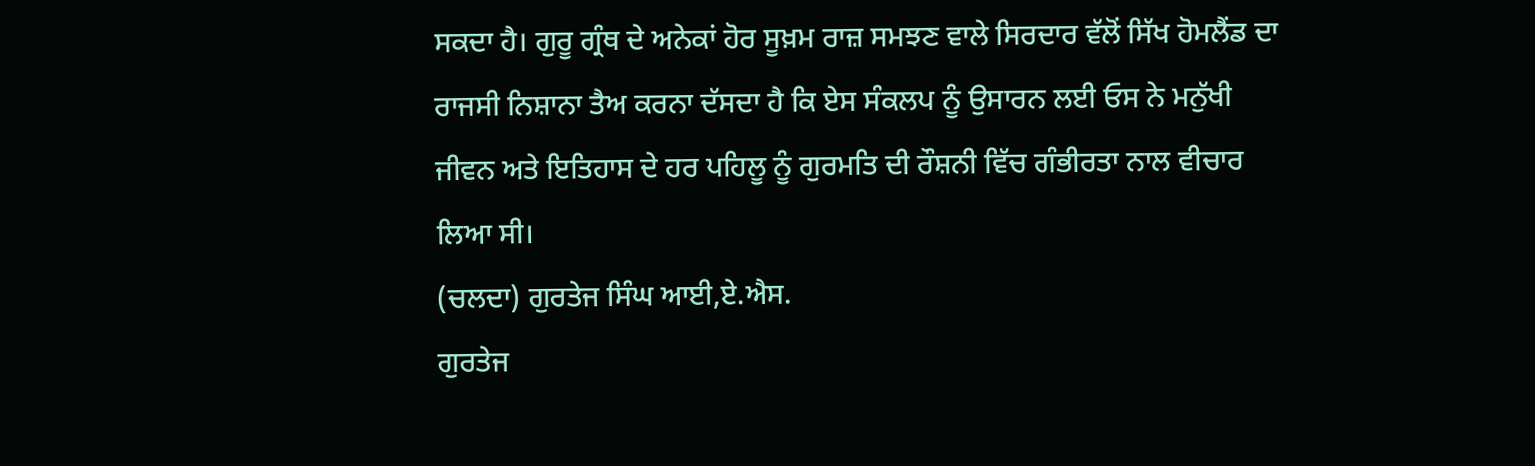ਸਕਦਾ ਹੈ। ਗੁਰੂ ਗ੍ਰੰਥ ਦੇ ਅਨੇਕਾਂ ਹੋਰ ਸੂਖ਼ਮ ਰਾਜ਼ ਸਮਝਣ ਵਾਲੇ ਸਿਰਦਾਰ ਵੱਲੋਂ ਸਿੱਖ ਹੋਮਲੈਂਡ ਦਾ ਰਾਜਸੀ ਨਿਸ਼ਾਨਾ ਤੈਅ ਕਰਨਾ ਦੱਸਦਾ ਹੈ ਕਿ ਏਸ ਸੰਕਲਪ ਨੂੰ ਉਸਾਰਨ ਲਈ ਓਸ ਨੇ ਮਨੁੱਖੀ ਜੀਵਨ ਅਤੇ ਇਤਿਹਾਸ ਦੇ ਹਰ ਪਹਿਲੂ ਨੂੰ ਗੁਰਮਤਿ ਦੀ ਰੌਸ਼ਨੀ ਵਿੱਚ ਗੰਭੀਰਤਾ ਨਾਲ ਵੀਚਾਰ ਲਿਆ ਸੀ।
(ਚਲਦਾ) ਗੁਰਤੇਜ ਸਿੰਘ ਆਈ,ਏ.ਐਸ.
ਗੁਰਤੇਜ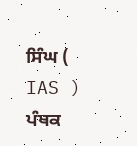ਸਿੰਘ ( IAS )
ਪੰਥਕ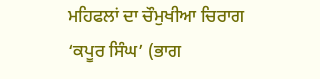ਮਹਿਫਲਾਂ ਦਾ ਚੌਮੁਖੀਆ ਚਿਰਾਗ ‘ਕਪੂਰ ਸਿੰਘ’ (ਭਾਗ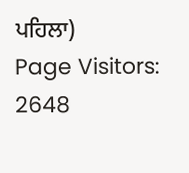ਪਹਿਲਾ)
Page Visitors: 2648